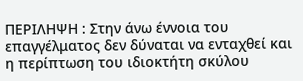ΠΕΡΙΛΗΨΗ : Στην άνω έννοια του επαγγέλματος δεν δύναται να ενταχθεί και η περίπτωση του ιδιοκτήτη σκύλου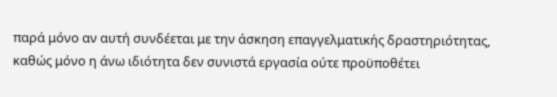παρά μόνο αν αυτή συνδέεται με την άσκηση επαγγελματικής δραστηριότητας, καθώς μόνο η άνω ιδιότητα δεν συνιστά εργασία ούτε προϋποθέτει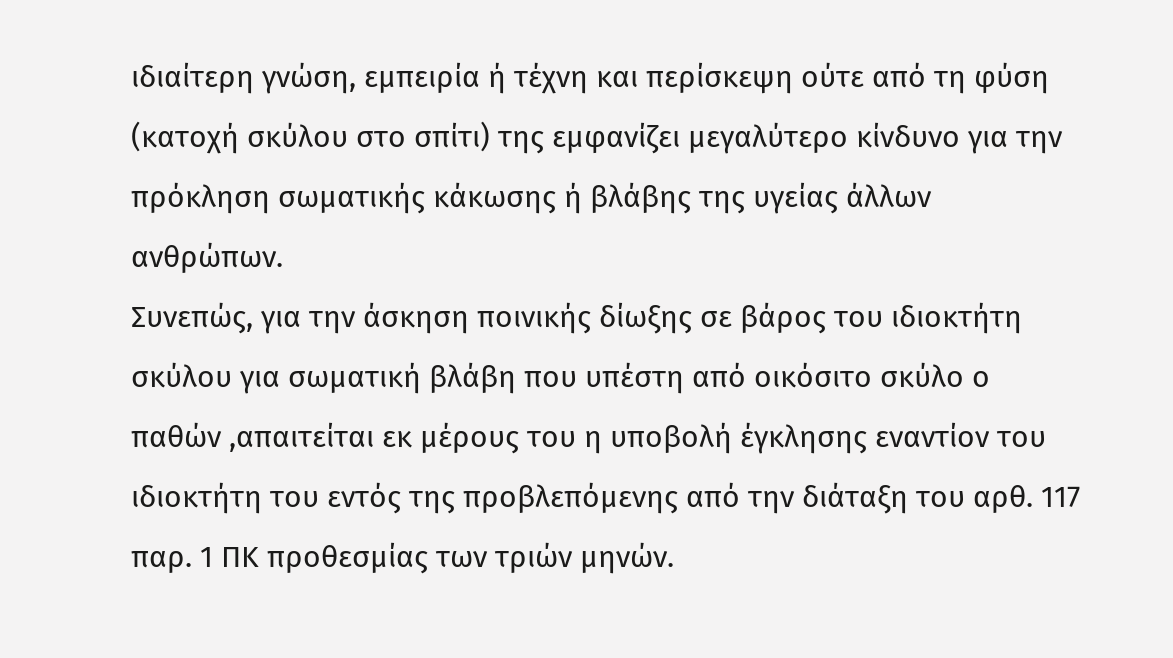ιδιαίτερη γνώση, εμπειρία ή τέχνη και περίσκεψη ούτε από τη φύση (κατοχή σκύλου στο σπίτι) της εμφανίζει μεγαλύτερο κίνδυνο για την πρόκληση σωματικής κάκωσης ή βλάβης της υγείας άλλων ανθρώπων.
Συνεπώς, για την άσκηση ποινικής δίωξης σε βάρος του ιδιοκτήτη σκύλου για σωματική βλάβη που υπέστη από οικόσιτο σκύλο ο παθών ,απαιτείται εκ μέρους του η υποβολή έγκλησης εναντίον του ιδιοκτήτη του εντός της προβλεπόμενης από την διάταξη του αρθ. 117 παρ. 1 ΠΚ προθεσμίας των τριών μηνών.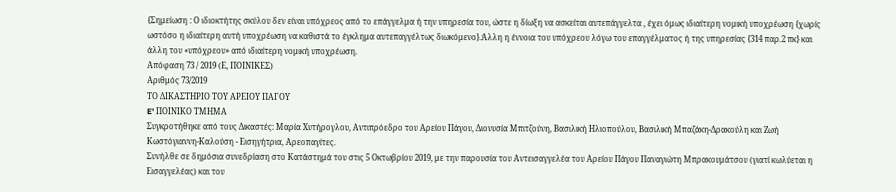{Σημείωση : Ο ιδιοκτήτης σκύλου δεν είναι υπόχρεος από το επάγγελμα ή την υπηρεσία του, ώστε η δίωξη να ασκείται αυτεπάγγελτα , έχει όμως ιδιαίτερη νομική υποχρέωση {χωρίς ωστόσο η ιδιαίτερη αυτή υποχρέωση να καθιστά το έγκλημα αυτεπαγγέλτως διωκόμενο}.Άλλη η έννοια του υπόχρεου λόγω του επαγγέλματος ή της υπηρεσίας {314 παρ.2 πκ} και άλλη του «υπόχρεου» από ιδιαίτερη νομική υποχρέωση.
Απόφαση 73 / 2019 (Ε, ΠΟΙΝΙΚΕΣ)
Αριθμός 73/2019
ΤΟ ΔΙΚΑΣΤΗΡΙΟ ΤΟΥ ΑΡΕΙΟΥ ΠΑΓΟΥ
E' ΠΟΙΝΙΚΟ ΤΜΗΜΑ
Συγκροτήθηκε από τους Δικαστές: Μαρία Χυτήρογλου, Αντιπρόεδρο του Αρείου Πάγου, Διονυσία Μπιτζούνη, Βασιλική Ηλιοπούλου, Βασιλική Μπαζάκη-Δρακούλη και Ζωή Κωστόγιαννη-Καλούση - Εισηγήτρια, Αρεοπαγίτες.
Συνήλθε σε δημόσια συνεδρίαση στο Κατάστημά του στις 5 Οκτωβρίου 2019, με την παρουσία του Αντεισαγγελέα του Αρείου Πάγου Παναγιώτη Μπρακουμάτσου (γιατί κωλύεται η Εισαγγελέας) και του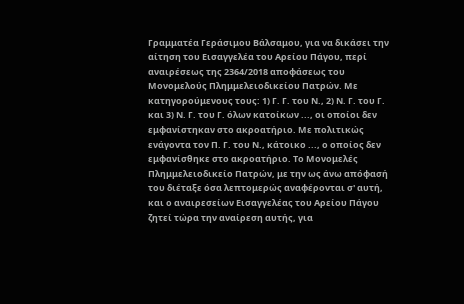Γραμματέα Γεράσιμου Βάλσαμου, για να δικάσει την αίτηση του Εισαγγελέα του Αρείου Πάγου, περί αναιρέσεως της 2364/2018 αποφάσεως του Μονομελούς Πλημμελειοδικείου Πατρών. Με κατηγορούμενους τους: 1) Γ. Γ. του Ν., 2) Ν. Γ. του Γ. και 3) Ν. Γ. του Γ. όλων κατοίκων ..., οι οποίοι δεν εμφανίστηκαν στο ακροατήριο. Με πολιτικώς ενάγοντα τον Π. Γ. του Ν., κάτοικο ..., ο οποίος δεν εμφανίσθηκε στο ακροατήριο. Το Μονομελές Πλημμελειοδικείο Πατρών, με την ως άνω απόφασή του διέταξε όσα λεπτομερώς αναφέρονται σ' αυτή, και ο αναιρεσείων Εισαγγελέας του Αρείου Πάγου ζητεί τώρα την αναίρεση αυτής, για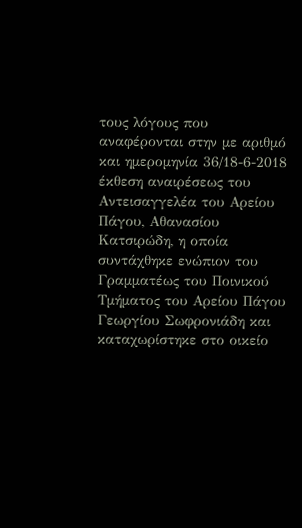τους λόγους που αναφέρονται στην με αριθμό και ημερομηνία 36/18-6-2018 έκθεση αναιρέσεως του Αντεισαγγελέα του Αρείου Πάγου, Αθανασίου Κατσιρώδη, η οποία συντάχθηκε ενώπιον του Γραμματέως του Ποινικού Τμήματος του Αρείου Πάγου Γεωργίου Σωφρονιάδη και καταχωρίστηκε στο οικείο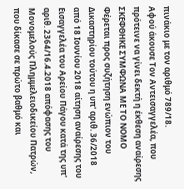πινάκιο με τον αριθμό 789/18.
Αφού άκουσε Τον Αντεισαγγελέα, που πρότεινε να γίνει δεκτή η έκθεση αναίρεσης
ΣΚΕΦΘΗΚΕ ΣΥΜΦΩΝΑ ΜΕ ΤΟ ΝΟΜΟ
Φέρεται προς συζήτηση ενώπιον του Δικαστηρίου τούτου η υπ' αριθ. 36/2018 από 18 Ιουνίου 2018 αίτηση αναίρεσης του Εισαγγελέα του Αρείου Πάγου κατά της υπ' αριθ. 2364/16.4.2018 απόφασης του Μονομελούς Πλημμελειοδικείου Πατρών, που δίκασε σε πρώτο βαθμό και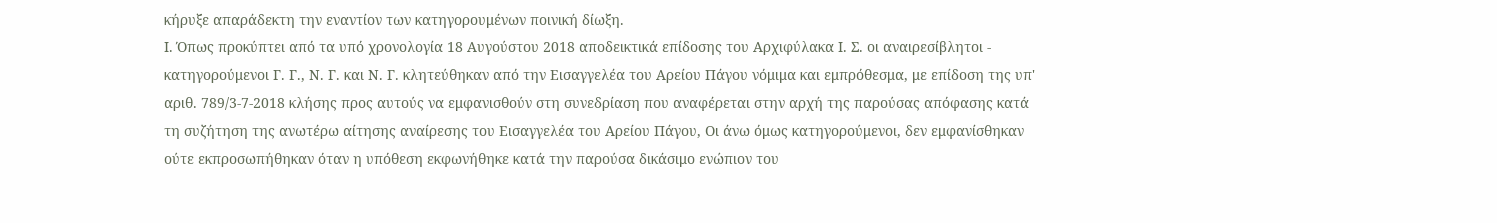κήρυξε απαράδεκτη την εναντίον των κατηγορουμένων ποινική δίωξη.
Ι. Όπως προκύπτει από τα υπό χρονολογία 18 Αυγούστου 2018 αποδεικτικά επίδοσης του Αρχιφύλακα Ι. Σ. οι αναιρεσίβλητοι - κατηγορούμενοι Γ. Γ., Ν. Γ. και Ν. Γ. κλητεύθηκαν από την Εισαγγελέα του Αρείου Πάγου νόμιμα και εμπρόθεσμα, με επίδοση της υπ' αριθ. 789/3-7-2018 κλήσης προς αυτούς να εμφανισθούν στη συνεδρίαση που αναφέρεται στην αρχή της παρούσας απόφασης κατά τη συζήτηση της ανωτέρω αίτησης αναίρεσης του Εισαγγελέα του Αρείου Πάγου, Οι άνω όμως κατηγορούμενοι, δεν εμφανίσθηκαν ούτε εκπροσωπήθηκαν όταν η υπόθεση εκφωνήθηκε κατά την παρούσα δικάσιμο ενώπιον του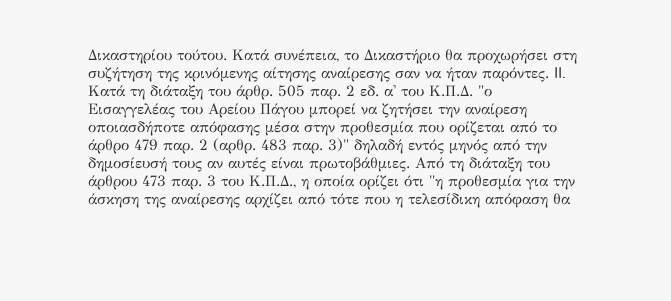Δικαστηρίου τούτου. Κατά συνέπεια, το Δικαστήριο θα προχωρήσει στη συζήτηση της κρινόμενης αίτησης αναίρεσης σαν να ήταν παρόντες. II. Κατά τη διάταξη του άρθρ. 505 παρ. 2 εδ. α' του Κ.Π.Δ. "ο Εισαγγελέας του Αρείου Πάγου μπορεί να ζητήσει την αναίρεση οποιασδήποτε απόφασης μέσα στην προθεσμία που ορίζεται από το άρθρο 479 παρ. 2 (αρθρ. 483 παρ. 3)" δηλαδή εντός μηνός από την δημοσίευσή τους αν αυτές είναι πρωτοβάθμιες. Από τη διάταξη του άρθρου 473 παρ. 3 του Κ.Π.Δ., η οποία ορίζει ότι "η προθεσμία για την άσκηση της αναίρεσης αρχίζει από τότε που η τελεσίδικη απόφαση θα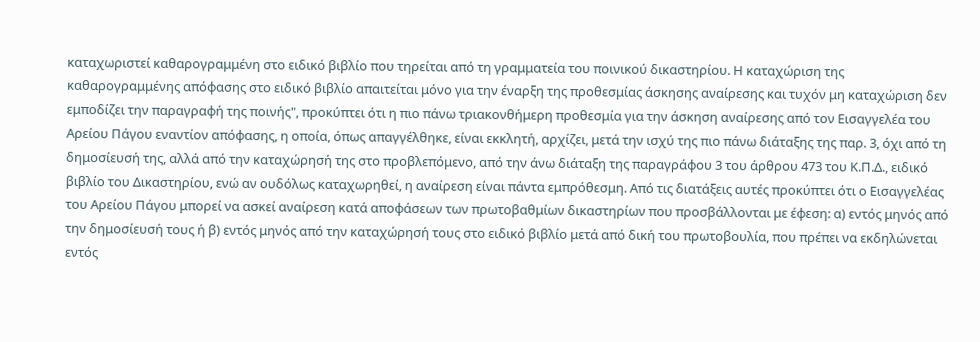καταχωριστεί καθαρογραμμένη στο ειδικό βιβλίο που τηρείται από τη γραμματεία του ποινικού δικαστηρίου. Η καταχώριση της καθαρογραμμένης απόφασης στο ειδικό βιβλίο απαιτείται μόνο για την έναρξη της προθεσμίας άσκησης αναίρεσης και τυχόν μη καταχώριση δεν εμποδίζει την παραγραφή της ποινής", προκύπτει ότι η πιο πάνω τριακονθήμερη προθεσμία για την άσκηση αναίρεσης από τον Εισαγγελέα του Αρείου Πάγου εναντίον απόφασης, η οποία, όπως απαγγέλθηκε, είναι εκκλητή, αρχίζει, μετά την ισχύ της πιο πάνω διάταξης της παρ. 3, όχι από τη δημοσίευσή της, αλλά από την καταχώρησή της στο προβλεπόμενο, από την άνω διάταξη της παραγράφου 3 του άρθρου 473 του Κ.Π.Δ., ειδικό βιβλίο του Δικαστηρίου, ενώ αν ουδόλως καταχωρηθεί, η αναίρεση είναι πάντα εμπρόθεσμη. Από τις διατάξεις αυτές προκύπτει ότι ο Εισαγγελέας του Αρείου Πάγου μπορεί να ασκεί αναίρεση κατά αποφάσεων των πρωτοβαθμίων δικαστηρίων που προσβάλλονται με έφεση: α) εντός μηνός από την δημοσίευσή τους ή β) εντός μηνός από την καταχώρησή τους στο ειδικό βιβλίο μετά από δική του πρωτοβουλία, που πρέπει να εκδηλώνεται εντός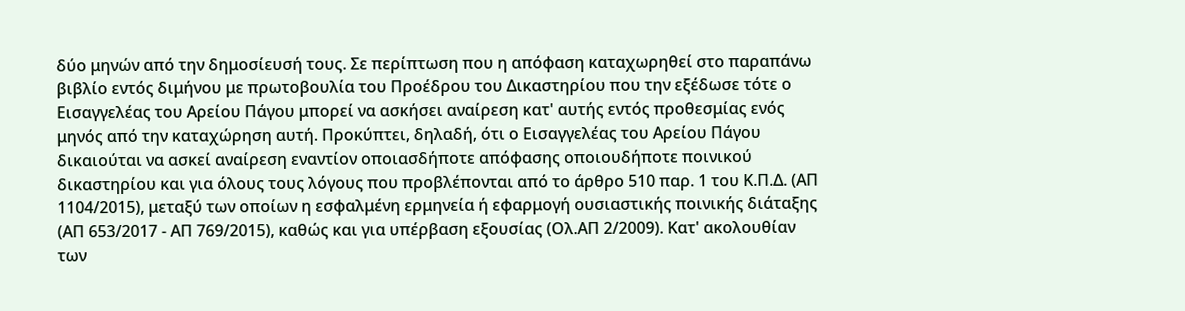δύο μηνών από την δημοσίευσή τους. Σε περίπτωση που η απόφαση καταχωρηθεί στο παραπάνω βιβλίο εντός διμήνου με πρωτοβουλία του Προέδρου του Δικαστηρίου που την εξέδωσε τότε ο Εισαγγελέας του Αρείου Πάγου μπορεί να ασκήσει αναίρεση κατ' αυτής εντός προθεσμίας ενός μηνός από την καταχώρηση αυτή. Προκύπτει, δηλαδή, ότι ο Εισαγγελέας του Αρείου Πάγου δικαιούται να ασκεί αναίρεση εναντίον οποιασδήποτε απόφασης οποιουδήποτε ποινικού δικαστηρίου και για όλους τους λόγους που προβλέπονται από το άρθρο 510 παρ. 1 του Κ.Π.Δ. (ΑΠ 1104/2015), μεταξύ των οποίων η εσφαλμένη ερμηνεία ή εφαρμογή ουσιαστικής ποινικής διάταξης (ΑΠ 653/2017 - ΑΠ 769/2015), καθώς και για υπέρβαση εξουσίας (Ολ.ΑΠ 2/2009). Κατ' ακολουθίαν των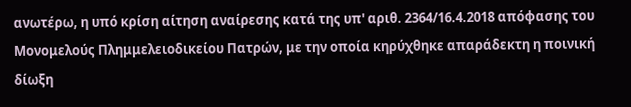ανωτέρω, η υπό κρίση αίτηση αναίρεσης κατά της υπ' αριθ. 2364/16.4.2018 απόφασης του Μονομελούς Πλημμελειοδικείου Πατρών, με την οποία κηρύχθηκε απαράδεκτη η ποινική δίωξη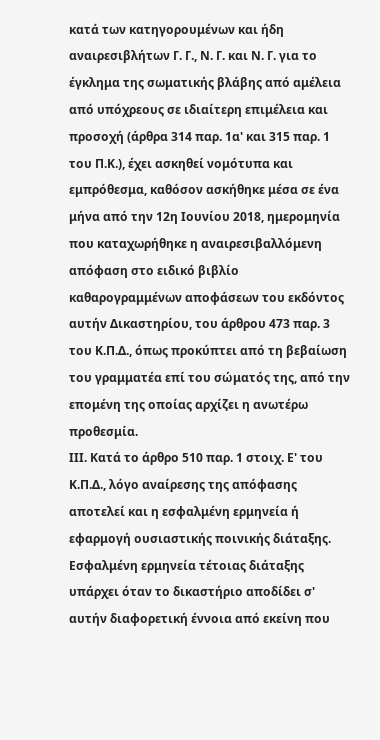κατά των κατηγορουμένων και ήδη αναιρεσιβλήτων Γ. Γ., Ν. Γ. και Ν. Γ. για το έγκλημα της σωματικής βλάβης από αμέλεια από υπόχρεους σε ιδιαίτερη επιμέλεια και προσοχή (άρθρα 314 παρ. 1α' και 315 παρ. 1 του Π.Κ.), έχει ασκηθεί νομότυπα και εμπρόθεσμα, καθόσον ασκήθηκε μέσα σε ένα μήνα από την 12η Ιουνίου 2018, ημερομηνία που καταχωρήθηκε η αναιρεσιβαλλόμενη απόφαση στο ειδικό βιβλίο καθαρογραμμένων αποφάσεων του εκδόντος αυτήν Δικαστηρίου, του άρθρου 473 παρ. 3 του Κ.Π.Δ., όπως προκύπτει από τη βεβαίωση του γραμματέα επί του σώματός της, από την επομένη της οποίας αρχίζει η ανωτέρω προθεσμία.
ΙΙΙ. Κατά το άρθρο 510 παρ. 1 στοιχ. Ε' του Κ.Π.Δ., λόγο αναίρεσης της απόφασης αποτελεί και η εσφαλμένη ερμηνεία ή εφαρμογή ουσιαστικής ποινικής διάταξης. Εσφαλμένη ερμηνεία τέτοιας διάταξης υπάρχει όταν το δικαστήριο αποδίδει σ' αυτήν διαφορετική έννοια από εκείνη που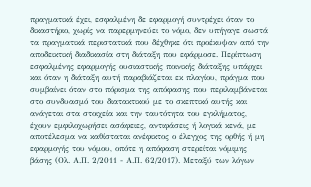πραγματικά έχει, εσφαλμένη δε εφαρμογή συντρέχει όταν το δικαστήριο, χωρίς να παρερμηνεύει το νόμο, δεν υπήγαγε σωστά τα πραγματικά περιστατικά που δέχθηκε ότι προέκυψαν από την αποδεικτική διαδικασία στη διάταξη που εφάρμοσε. Περίπτωση εσφαλμένης εφαρμογής ουσιαστικής ποινικής διάταξης υπάρχει και όταν η διάταξη αυτή παραβιάζεται εκ πλαγίου, πράγμα που συμβαίνει όταν στο πόρισμα της απόφασης που περιλαμβάνεται στο συνδυασμό του διατακτικού με το σκεπτικό αυτής και ανάγεται στα στοιχεία και την ταυτότητα του εγκλήματος, έχουν εμφιλοχωρήσει ασάφειες, αντιφάσεις ή λογικά κενά, με αποτέλεσμα να καθίσταται ανέφικτος ο έλεγχος της ορθής ή μη εφαρμογής του νόμου, οπότε η απόφαση στερείται νόμιμης βάσης (Ολ. Α.Π. 2/2011 - Α.Π. 62/2017). Μεταξύ των λόγων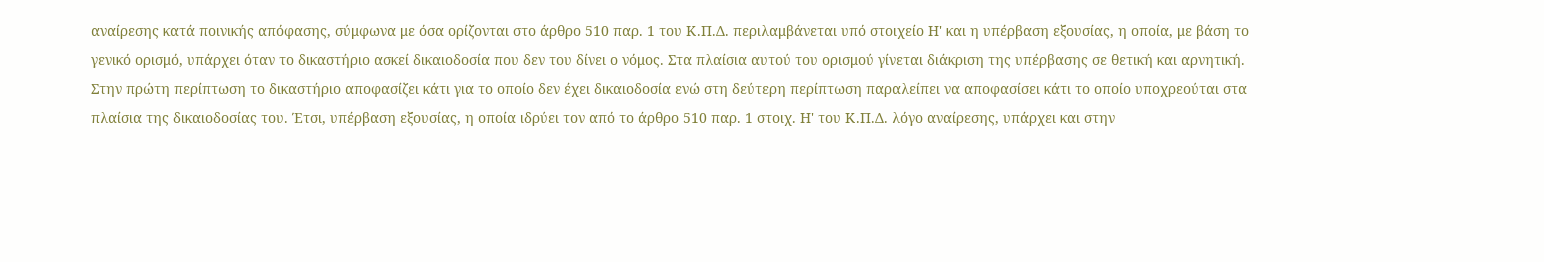αναίρεσης κατά ποινικής απόφασης, σύμφωνα με όσα ορίζονται στο άρθρο 510 παρ. 1 του Κ.Π.Δ. περιλαμβάνεται υπό στοιχείο Η' και η υπέρβαση εξουσίας, η οποία, με βάση το γενικό ορισμό, υπάρχει όταν το δικαστήριο ασκεί δικαιοδοσία που δεν του δίνει ο νόμος. Στα πλαίσια αυτού του ορισμού γίνεται διάκριση της υπέρβασης σε θετική και αρνητική. Στην πρώτη περίπτωση το δικαστήριο αποφασίζει κάτι για το οποίο δεν έχει δικαιοδοσία ενώ στη δεύτερη περίπτωση παραλείπει να αποφασίσει κάτι το οποίο υποχρεούται στα πλαίσια της δικαιοδοσίας του. Έτσι, υπέρβαση εξουσίας, η οποία ιδρύει τον από το άρθρο 510 παρ. 1 στοιχ. Η' του Κ.Π.Δ. λόγο αναίρεσης, υπάρχει και στην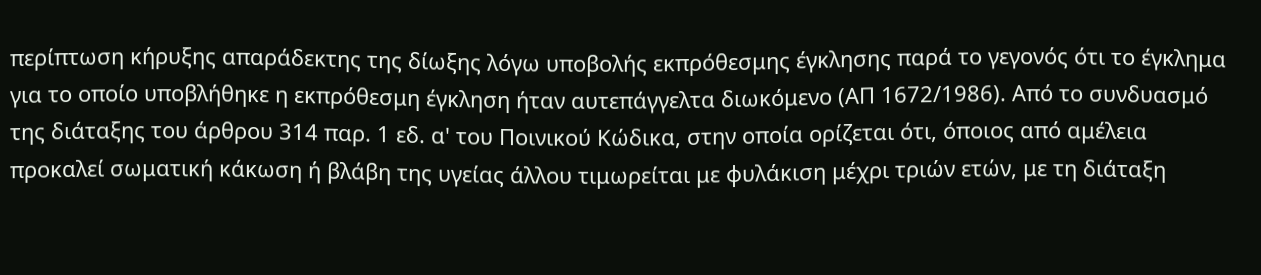περίπτωση κήρυξης απαράδεκτης της δίωξης λόγω υποβολής εκπρόθεσμης έγκλησης παρά το γεγονός ότι το έγκλημα για το οποίο υποβλήθηκε η εκπρόθεσμη έγκληση ήταν αυτεπάγγελτα διωκόμενο (ΑΠ 1672/1986). Από το συνδυασμό της διάταξης του άρθρου 314 παρ. 1 εδ. α' του Ποινικού Κώδικα, στην οποία ορίζεται ότι, όποιος από αμέλεια προκαλεί σωματική κάκωση ή βλάβη της υγείας άλλου τιμωρείται με φυλάκιση μέχρι τριών ετών, με τη διάταξη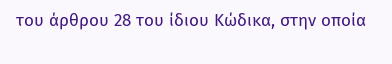του άρθρου 28 του ίδιου Κώδικα, στην οποία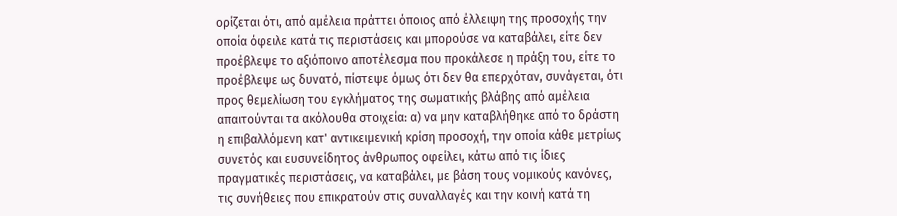ορίζεται ότι, από αμέλεια πράττει όποιος από έλλειψη της προσοχής την οποία όφειλε κατά τις περιστάσεις και μπορούσε να καταβάλει, είτε δεν προέβλεψε το αξιόποινο αποτέλεσμα που προκάλεσε η πράξη του, είτε το προέβλεψε ως δυνατό, πίστεψε όμως ότι δεν θα επερχόταν, συνάγεται, ότι προς θεμελίωση του εγκλήματος της σωματικής βλάβης από αμέλεια απαιτούνται τα ακόλουθα στοιχεία: α) να μην καταβλήθηκε από το δράστη η επιβαλλόμενη κατ' αντικειμενική κρίση προσοχή, την οποία κάθε μετρίως συνετός και ευσυνείδητος άνθρωπος οφείλει, κάτω από τις ίδιες πραγματικές περιστάσεις, να καταβάλει, με βάση τους νομικούς κανόνες, τις συνήθειες που επικρατούν στις συναλλαγές και την κοινή κατά τη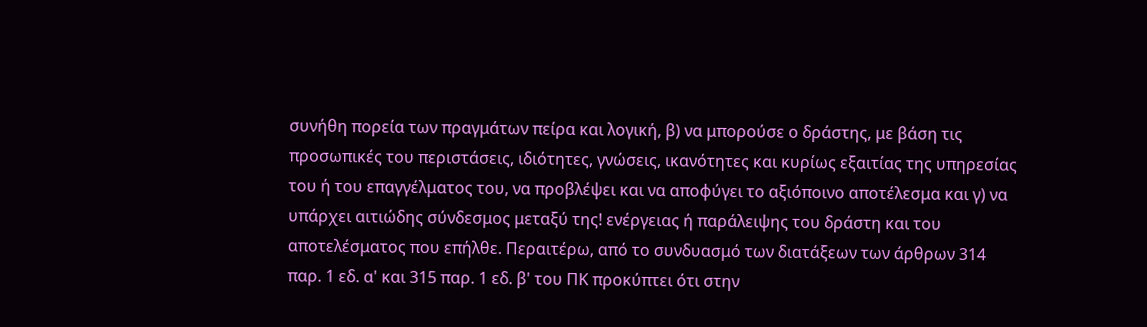συνήθη πορεία των πραγμάτων πείρα και λογική, β) να μπορούσε ο δράστης, με βάση τις προσωπικές του περιστάσεις, ιδιότητες, γνώσεις, ικανότητες και κυρίως εξαιτίας της υπηρεσίας του ή του επαγγέλματος του, να προβλέψει και να αποφύγει το αξιόποινο αποτέλεσμα και γ) να υπάρχει αιτιώδης σύνδεσμος μεταξύ της! ενέργειας ή παράλειψης του δράστη και του αποτελέσματος που επήλθε. Περαιτέρω, από το συνδυασμό των διατάξεων των άρθρων 314 παρ. 1 εδ. α' και 315 παρ. 1 εδ. β' του ΠΚ προκύπτει ότι στην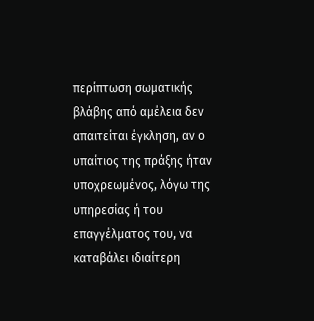περίπτωση σωματικής βλάβης από αμέλεια δεν απαιτείται έγκληση, αν ο υπαίτιος της πράξης ήταν υποχρεωμένος, λόγω της υπηρεσίας ή του επαγγέλματος του, να καταβάλει ιδιαίτερη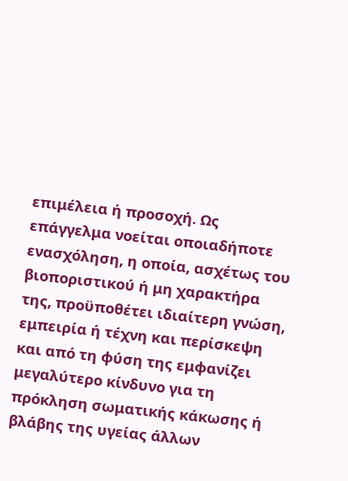επιμέλεια ή προσοχή. Ως επάγγελμα νοείται οποιαδήποτε ενασχόληση, η οποία, ασχέτως του βιοποριστικού ή μη χαρακτήρα της, προϋποθέτει ιδιαίτερη γνώση, εμπειρία ή τέχνη και περίσκεψη και από τη φύση της εμφανίζει μεγαλύτερο κίνδυνο για τη πρόκληση σωματικής κάκωσης ή βλάβης της υγείας άλλων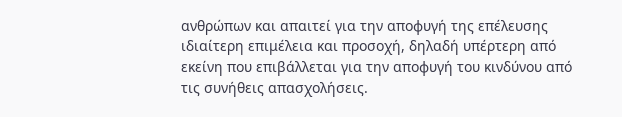ανθρώπων και απαιτεί για την αποφυγή της επέλευσης ιδιαίτερη επιμέλεια και προσοχή, δηλαδή υπέρτερη από εκείνη που επιβάλλεται για την αποφυγή του κινδύνου από τις συνήθεις απασχολήσεις.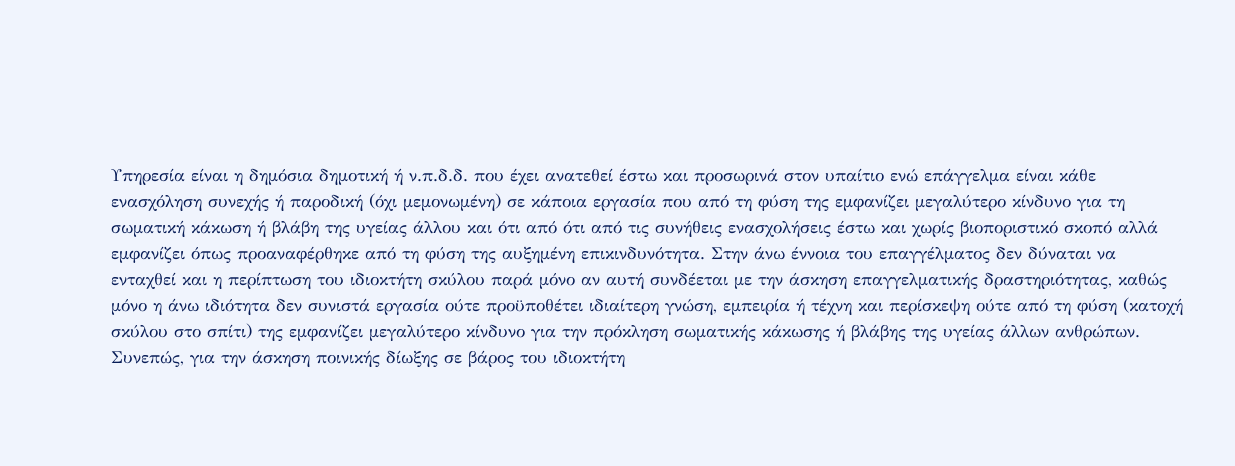Υπηρεσία είναι η δημόσια δημοτική ή ν.π.δ.δ. που έχει ανατεθεί έστω και προσωρινά στον υπαίτιο ενώ επάγγελμα είναι κάθε ενασχόληση συνεχής ή παροδική (όχι μεμονωμένη) σε κάποια εργασία που από τη φύση της εμφανίζει μεγαλύτερο κίνδυνο για τη σωματική κάκωση ή βλάβη της υγείας άλλου και ότι από ότι από τις συνήθεις ενασχολήσεις έστω και χωρίς βιοποριστικό σκοπό αλλά εμφανίζει όπως προαναφέρθηκε από τη φύση της αυξημένη επικινδυνότητα. Στην άνω έννοια του επαγγέλματος δεν δύναται να ενταχθεί και η περίπτωση του ιδιοκτήτη σκύλου παρά μόνο αν αυτή συνδέεται με την άσκηση επαγγελματικής δραστηριότητας, καθώς μόνο η άνω ιδιότητα δεν συνιστά εργασία ούτε προϋποθέτει ιδιαίτερη γνώση, εμπειρία ή τέχνη και περίσκεψη ούτε από τη φύση (κατοχή σκύλου στο σπίτι) της εμφανίζει μεγαλύτερο κίνδυνο για την πρόκληση σωματικής κάκωσης ή βλάβης της υγείας άλλων ανθρώπων.
Συνεπώς, για την άσκηση ποινικής δίωξης σε βάρος του ιδιοκτήτη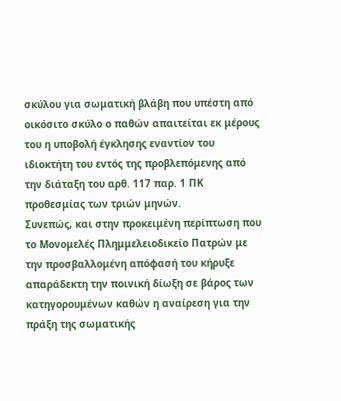σκύλου για σωματική βλάβη που υπέστη από οικόσιτο σκύλο ο παθών απαιτείται εκ μέρους του η υποβολή έγκλησης εναντίον του ιδιοκτήτη του εντός της προβλεπόμενης από την διάταξη του αρθ. 117 παρ. 1 ΠΚ προθεσμίας των τριών μηνών.
Συνεπώς, και στην προκειμένη περίπτωση που το Μονομελές Πλημμελειοδικείο Πατρών με την προσβαλλομένη απόφασή του κήρυξε απαράδεκτη την ποινική δίωξη σε βάρος των κατηγορουμένων καθών η αναίρεση για την πράξη της σωματικής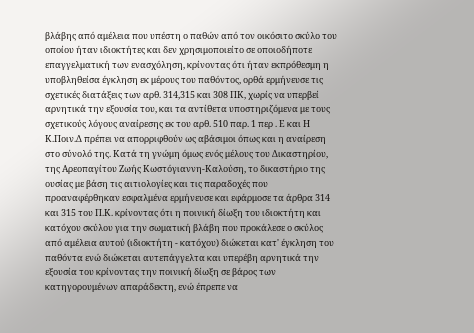βλάβης από αμέλεια που υπέστη ο παθών από τον οικόσιτο σκύλο του οποίου ήταν ιδιοκτήτες και δεν χρησιμοποιείτο σε οποιοδήποτε επαγγελματική των ενασχόληση, κρίνοντας ότι ήταν εκπρόθεσμη η υποβληθείσα έγκληση εκ μέρους του παθόντος, ορθά ερμήνευσε τις σχετικές διατάξεις των αρθ. 314,315 και 308 ΠΚ, χωρίς να υπερβεί αρνητικά την εξουσία του, και τα αντίθετα υποστηριζόμενα με τους σχετικούς λόγους αναίρεσης εκ του αρθ. 510 παρ. 1 περ . Ε και Η Κ.Ποιν.Δ πρέπει να απορριφθούν ως αβάσιμοι όπως και η αναίρεση στο σύνολό της. Κατά τη γνώμη όμως ενός μέλους του Δικαστηρίου, της Αρεοπαγίτου Ζωής Κωστόγιαννη-Καλούση, το δικαστήριο της ουσίας με βάση τις αιτιολογίες και τις παραδοχές που προαναφέρθηκαν εσφαλμένα ερμήνευσε και εφάρμοσε τα άρθρα 314 και 315 του Π.Κ. κρίνοντας ότι η ποινική δίωξη του ιδιοκτήτη και κατόχου σκύλου για την σωματική βλάβη που προκάλεσε ο σκύλος από αμέλεια αυτού (ιδιοκτήτη - κατόχου) διώκεται κατ' έγκληση του παθόντα ενώ διώκεται αυτεπάγγελτα και υπερέβη αρνητικά την εξουσία του κρίνοντας την ποινική δίωξη σε βάρος των κατηγορουμένων απαράδεκτη, ενώ έπρεπε να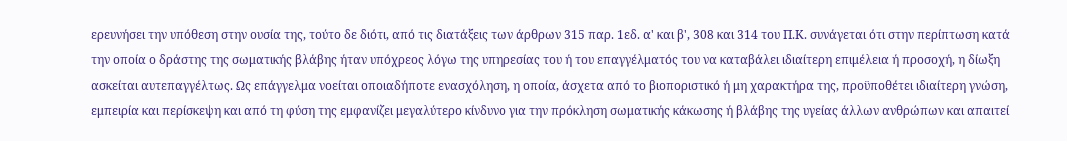ερευνήσει την υπόθεση στην ουσία της, τούτο δε διότι, από τις διατάξεις των άρθρων 315 παρ. 1εδ. α' και β', 308 και 314 του Π.Κ. συνάγεται ότι στην περίπτωση κατά την οποία ο δράστης της σωματικής βλάβης ήταν υπόχρεος λόγω της υπηρεσίας του ή του επαγγέλματός του να καταβάλει ιδιαίτερη επιμέλεια ή προσοχή, η δίωξη ασκείται αυτεπαγγέλτως. Ως επάγγελμα νοείται οποιαδήποτε ενασχόληση, η οποία, άσχετα από το βιοποριστικό ή μη χαρακτήρα της, προϋποθέτει ιδιαίτερη γνώση, εμπειρία και περίσκεψη και από τη φύση της εμφανίζει μεγαλύτερο κίνδυνο για την πρόκληση σωματικής κάκωσης ή βλάβης της υγείας άλλων ανθρώπων και απαιτεί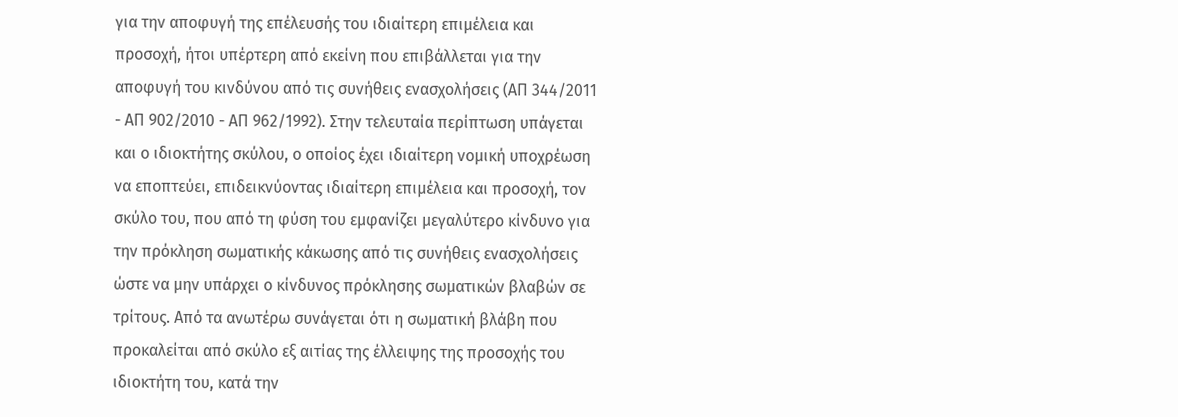για την αποφυγή της επέλευσής του ιδιαίτερη επιμέλεια και προσοχή, ήτοι υπέρτερη από εκείνη που επιβάλλεται για την αποφυγή του κινδύνου από τις συνήθεις ενασχολήσεις (ΑΠ 344/2011 - ΑΠ 902/2010 - ΑΠ 962/1992). Στην τελευταία περίπτωση υπάγεται και ο ιδιοκτήτης σκύλου, ο οποίος έχει ιδιαίτερη νομική υποχρέωση να εποπτεύει, επιδεικνύοντας ιδιαίτερη επιμέλεια και προσοχή, τον σκύλο του, που από τη φύση του εμφανίζει μεγαλύτερο κίνδυνο για την πρόκληση σωματικής κάκωσης από τις συνήθεις ενασχολήσεις ώστε να μην υπάρχει ο κίνδυνος πρόκλησης σωματικών βλαβών σε τρίτους. Από τα ανωτέρω συνάγεται ότι η σωματική βλάβη που προκαλείται από σκύλο εξ αιτίας της έλλειψης της προσοχής του ιδιοκτήτη του, κατά την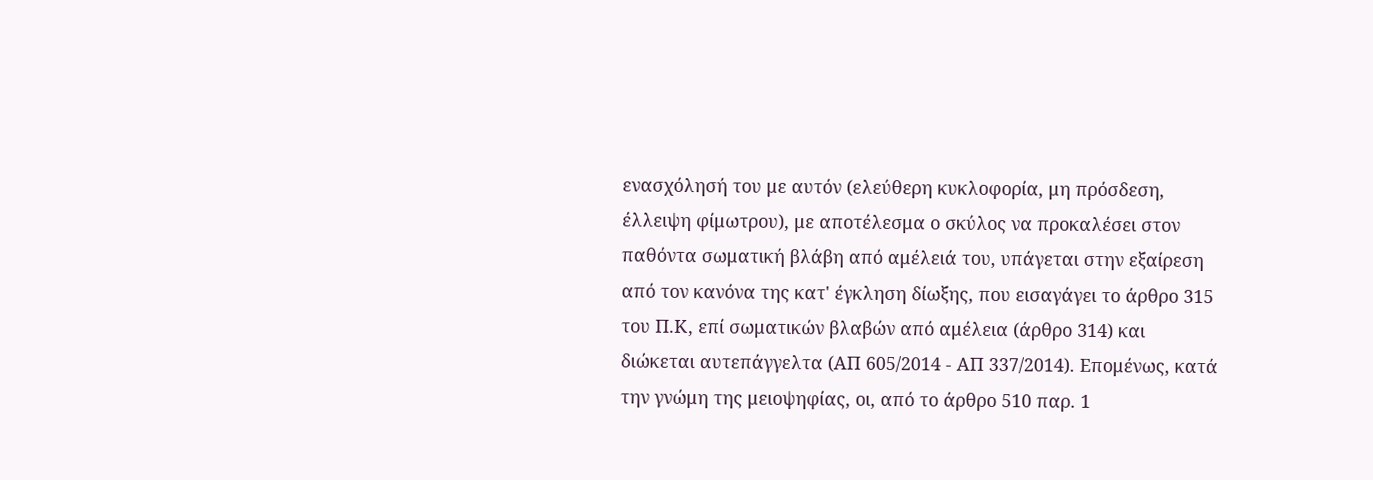ενασχόλησή του με αυτόν (ελεύθερη κυκλοφορία, μη πρόσδεση, έλλειψη φίμωτρου), με αποτέλεσμα ο σκύλος να προκαλέσει στον παθόντα σωματική βλάβη από αμέλειά του, υπάγεται στην εξαίρεση από τον κανόνα της κατ' έγκληση δίωξης, που εισαγάγει το άρθρο 315 του Π.Κ, επί σωματικών βλαβών από αμέλεια (άρθρο 314) και διώκεται αυτεπάγγελτα (ΑΠ 605/2014 - ΑΠ 337/2014). Επομένως, κατά την γνώμη της μειοψηφίας, οι, από το άρθρο 510 παρ. 1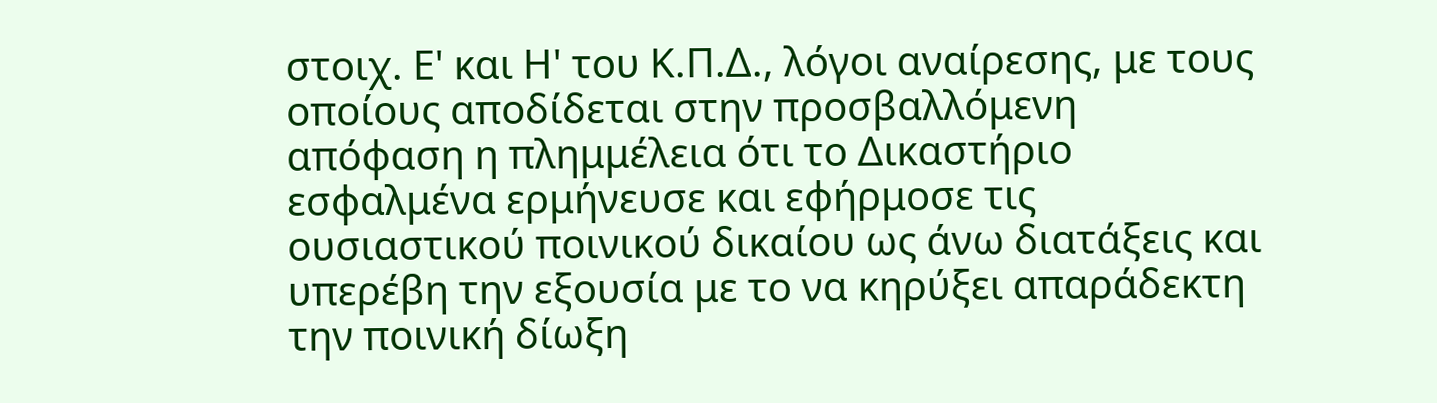στοιχ. Ε' και Η' του Κ.Π.Δ., λόγοι αναίρεσης, με τους οποίους αποδίδεται στην προσβαλλόμενη απόφαση η πλημμέλεια ότι το Δικαστήριο εσφαλμένα ερμήνευσε και εφήρμοσε τις ουσιαστικού ποινικού δικαίου ως άνω διατάξεις και υπερέβη την εξουσία με το να κηρύξει απαράδεκτη την ποινική δίωξη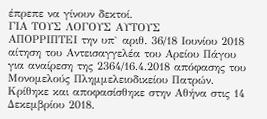έπρεπε να γίνουν δεκτοί.
ΓΙΑ ΤΟΥΣ ΛΟΓΟΥΣ ΑΥΤΟΥΣ
ΑΠΟΡΡΙΠΤΕΙ την υπ` αριθ. 36/18 Ιουνίου 2018 αίτηση του Αντεισαγγελέα του Αρείου Πάγου για αναίρεση της 2364/16.4.2018 απόφασης του Μονομελούς Πλημμελειοδικείου Πατρών.
Κρίθηκε και αποφασίσθηκε στην Αθήνα στις 14 Δεκεμβρίου 2018.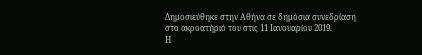Δημοσιεύθηκε στην Αθήνα σε δημόσια συνεδρίαση στο ακροατήριό του στις 11 Ιανουαρίου 2019.
Η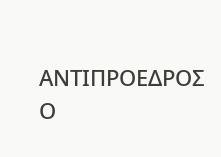ΑΝΤΙΠΡΟΕΔΡΟΣ
Ο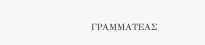ΓΡΑΜΜΑΤΕΑΣ